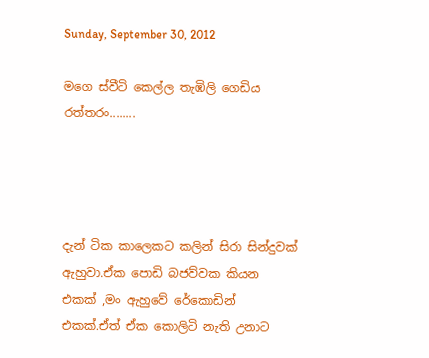Sunday, September 30, 2012

මගෙ ස්වීටි කෙල්ල තැඹිලි ගෙඩිය රත්තරං........




දැන් ටික කාලෙකට කලින් සිරා සින්දුවක් ඇහුවා.ඒක පොඩි බජව්වක කියන එකක් ,මං ඇහුවේ රේකොඩින් එකක්.ඒත් ඒක කොලිටි නැති උනාට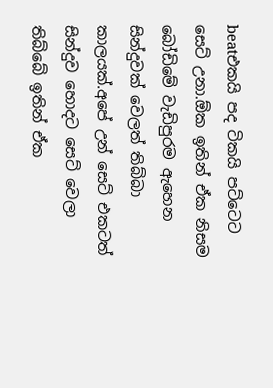beatඑකයි පද ටිකයි පට්ටෙට සෙට් උනා.ඕක ඉතින් ඒක නිසම බෝඩිමේ වැඩිපුරම ඇහෙන සින්දුවක් වෙලත් තිබ්බා කාලයක්.අපේ උන් සෙට් එකටත් සින්දුව හොදට සෙට් වෙලා තිබ්බේ ඉතින් ඒක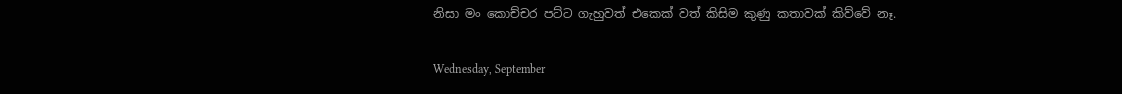නිසා මං කොච්චර පට්ට ගැහුවත් එකෙක් වත් කිසිම කුණු කතාවක් කිව්වේ නෑ.

Wednesday, September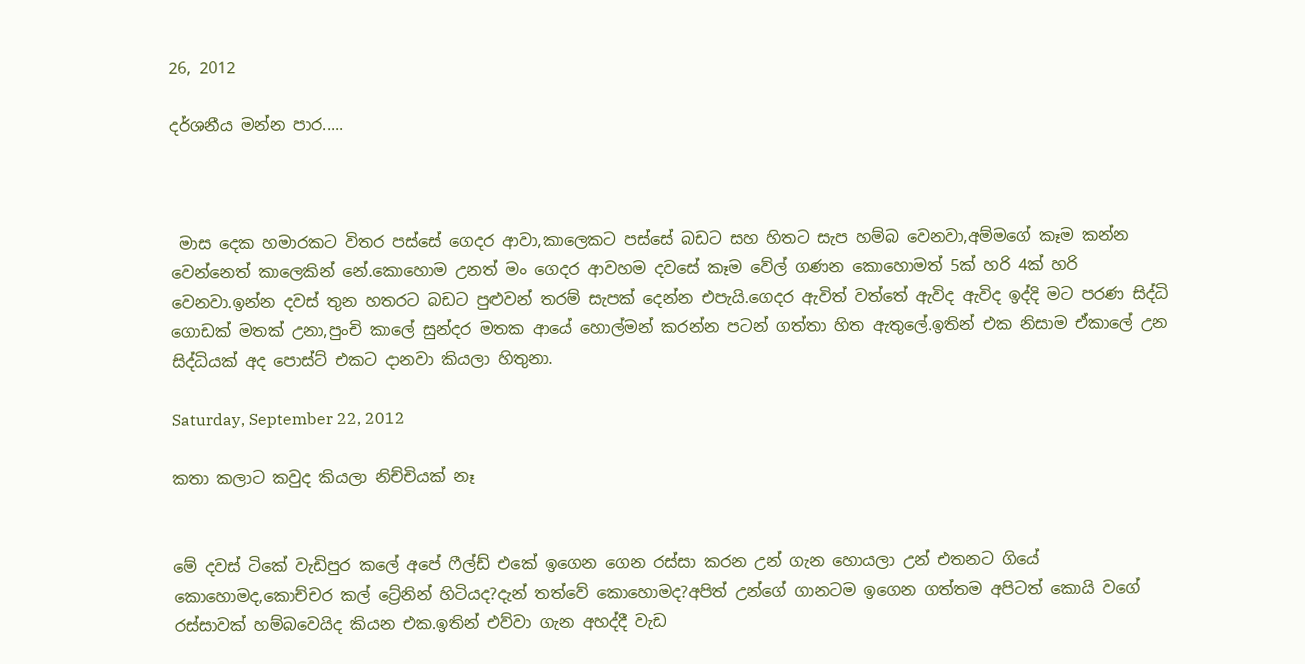26, 2012

දර්ශනීය මන්න පාර.....



 මාස දෙක හමාරකට විතර පස්සේ ගෙදර ආවා,කාලෙකට පස්සේ බඩට සහ හිතට සැප හම්බ වෙනවා,අම්මගේ කෑම කන්න වෙන්නෙත් කාලෙකින් නේ.කොහොම උනත් මං ගෙදර ආවහම දවසේ කෑම වේල් ගණන කොහොමත් 5ක් හරි 4ක් හරි වෙනවා.ඉන්න දවස් තුන හතරට බඩට පුළුවන් තරම් සැපක් දෙන්න එපැයි.ගෙදර ඇවිත් වත්තේ ඇවිද ඇවිද ඉද්දි මට පරණ සිද්ධි ගොඩක් මතක් උනා,පුංචි කාලේ සුන්දර මතක ආයේ හොල්මන් කරන්න පටන් ගත්තා හිත ඇතුලේ.ඉතින් එක නිසාම ඒකාලේ උන සිද්ධියක් අද පොස්ට් එකට දානවා කියලා හිතුනා.

Saturday, September 22, 2012

කතා කලාට කවුද කියලා නිච්චියක් නෑ


මේ දවස් ටිකේ වැඩිපුර කලේ අපේ ෆීල්ඩ් එකේ ඉගෙන ගෙන රස්සා කරන උන් ගැන හොයලා උන් එතනට ගියේ කොහොමද,කොච්චර කල් ට්‍රේනින් හිටියද?දැන් තත්වේ කොහොමද?අපිත් උන්ගේ ගානටම ඉගෙන ගත්තම අපිටත් කොයි වගේ රස්සාවක් හම්බවෙයිද කියන එක.ඉතින් එව්වා ගැන අහද්දී වැඩ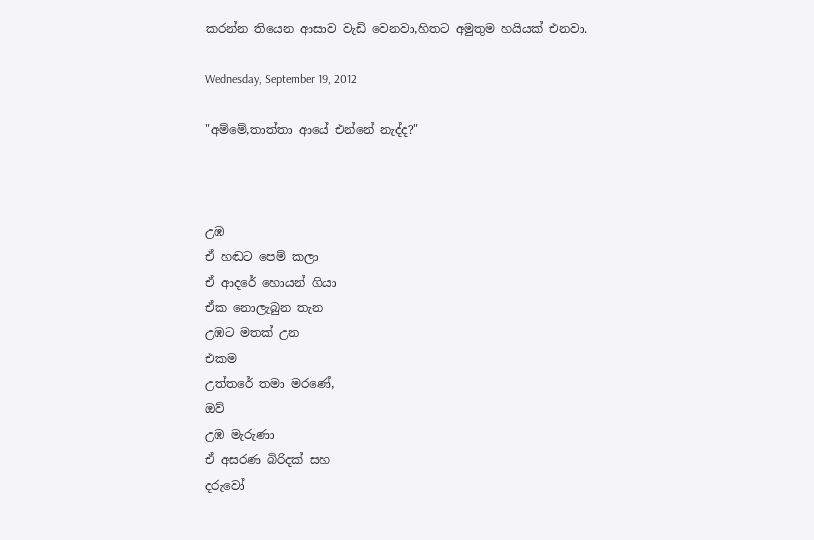කරන්න තියෙන ආසාව වැඩි වෙනවා,හිතට අමුතුම හයියක් එනවා.

Wednesday, September 19, 2012

"අම්මේ,තාත්තා ආයේ එන්නේ නැද්ද?"



උඹ
ඒ හඬට පෙම් කලා
ඒ ආදරේ හොයන් ගියා
ඒක නොලැබුන තැන
උඹට මතක් උන
එකම
උත්තරේ තමා මරණේ,
ඔව්
උඹ මැරුණා
ඒ අසරණ බිරිදක් සහ
දරුවෝ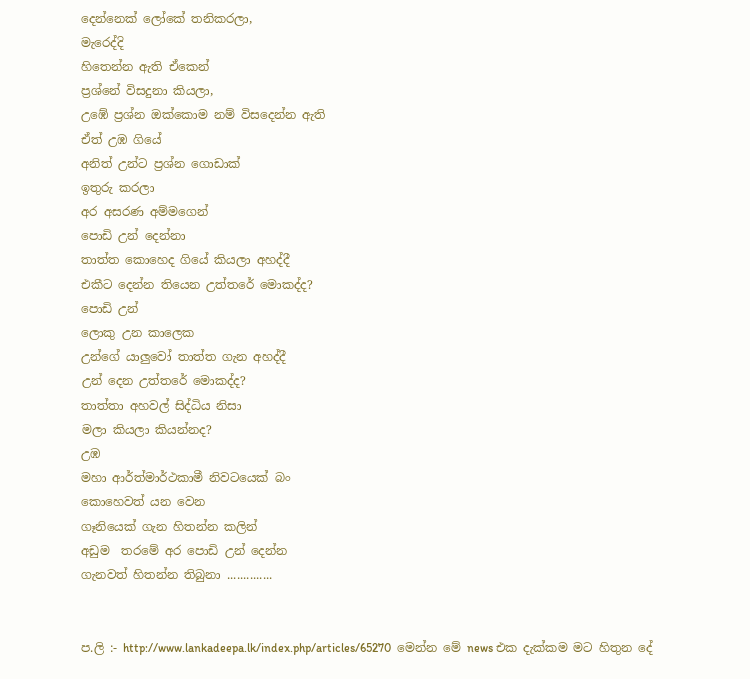දෙන්නෙක් ලෝකේ තනිකරලා,
මැරෙද්දි
හිතෙන්න ඇති ඒකෙන්
ප්‍රශ්නේ විසදුනා කියලා,
උඹේ ප්‍රශ්න ඔක්කොම නම් විසදෙන්න ඇති
ඒත් උඹ ගියේ
අනිත් උන්ට ප්‍රශ්න ගොඩාක්
ඉතුරු කරලා
අර අසරණ අම්මගෙන්
පොඩි උන් දෙන්නා
තාත්ත කොහෙද ගියේ කියලා අහද්දී
එකීට දෙන්න තියෙන උත්තරේ මොකද්ද?
පොඩි උන්
ලොකු උන කාලෙක
උන්ගේ යාලුවෝ තාත්ත ගැන අහද්දී
උන් දෙන උත්තරේ මොකද්ද?
තාත්තා අහවල් සිද්ධිය නිසා
මලා කියලා කියන්නද?
උඹ
මහා ආර්ත්මාර්ථකාමී නිවටයෙක් බං
කොහෙවත් යන වෙන
ගෑනියෙක් ගැන හිතන්න කලින්
අඩුම  තරමේ අර පොඩි උන් දෙන්න
ගැනවත් හිතන්න තිබුනා ..............


ප.ලි :- http://www.lankadeepa.lk/index.php/articles/65270  මෙන්න මේ news එක දැක්කම මට හිතුන දේ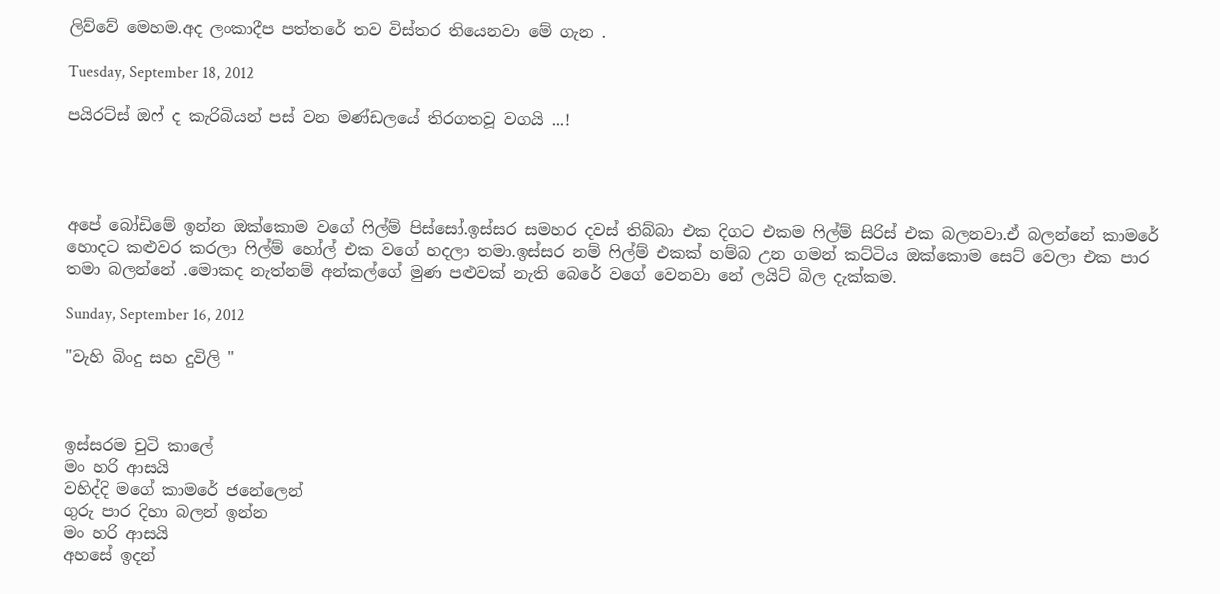ලිව්වේ මෙහම.අද ලංකාදීප පත්තරේ තව විස්තර තියෙනවා මේ ගැන .

Tuesday, September 18, 2012

පයිරට්ස් ඔෆ් ද කැරිබියන් පස් වන මණ්ඩලයේ තිරගතවූ වගයි ...!




අපේ බෝඩිමේ ඉන්න ඔක්කොම වගේ ෆිල්ම් පිස්සෝ.ඉස්සර සමහර දවස් තිබ්බා එක දිගට එකම ෆිල්ම් සිරිස් එක බලනවා.ඒ බලන්නේ කාමරේ හොදට කළුවර කරලා ෆිල්ම් හෝල් එක වගේ හදලා තමා.ඉස්සර නම් ෆිල්ම් එකක් හම්බ උන ගමන් කට්ටිය ඔක්කොම සෙට් වෙලා එක පාර තමා බලන්නේ .මොකද නැත්නම් අන්කල්ගේ මුණ පළුවක් නැති බෙරේ වගේ වෙනවා නේ ලයිට් බිල දැක්කම.

Sunday, September 16, 2012

"වැහි බිංදු සහ දුවිලි "



ඉස්සරම චුටි කාලේ
මං හරි ආසයි
වහිද්දි මගේ කාමරේ ජනේලෙන්
ගුරු පාර දිහා බලන් ඉන්න
මං හරි ආසයි
අහසේ ඉදන්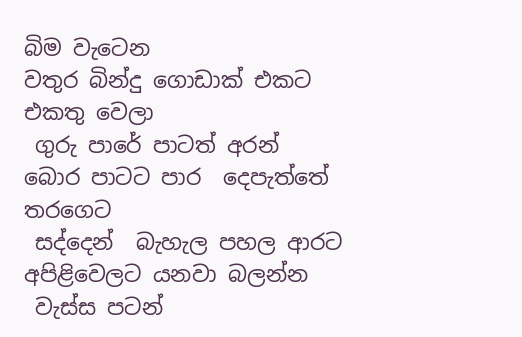බිම වැටෙන
වතුර බින්දු ගොඩාක් එකට එකතු වෙලා
 ගුරු පාරේ පාටත් අරන්
බොර පාටට පාර  දෙපැත්තේ  තරගෙට
 සද්දෙන්  බැහැල පහල ආරට
අපිළිවෙලට යනවා බලන්න
 වැස්ස පටන්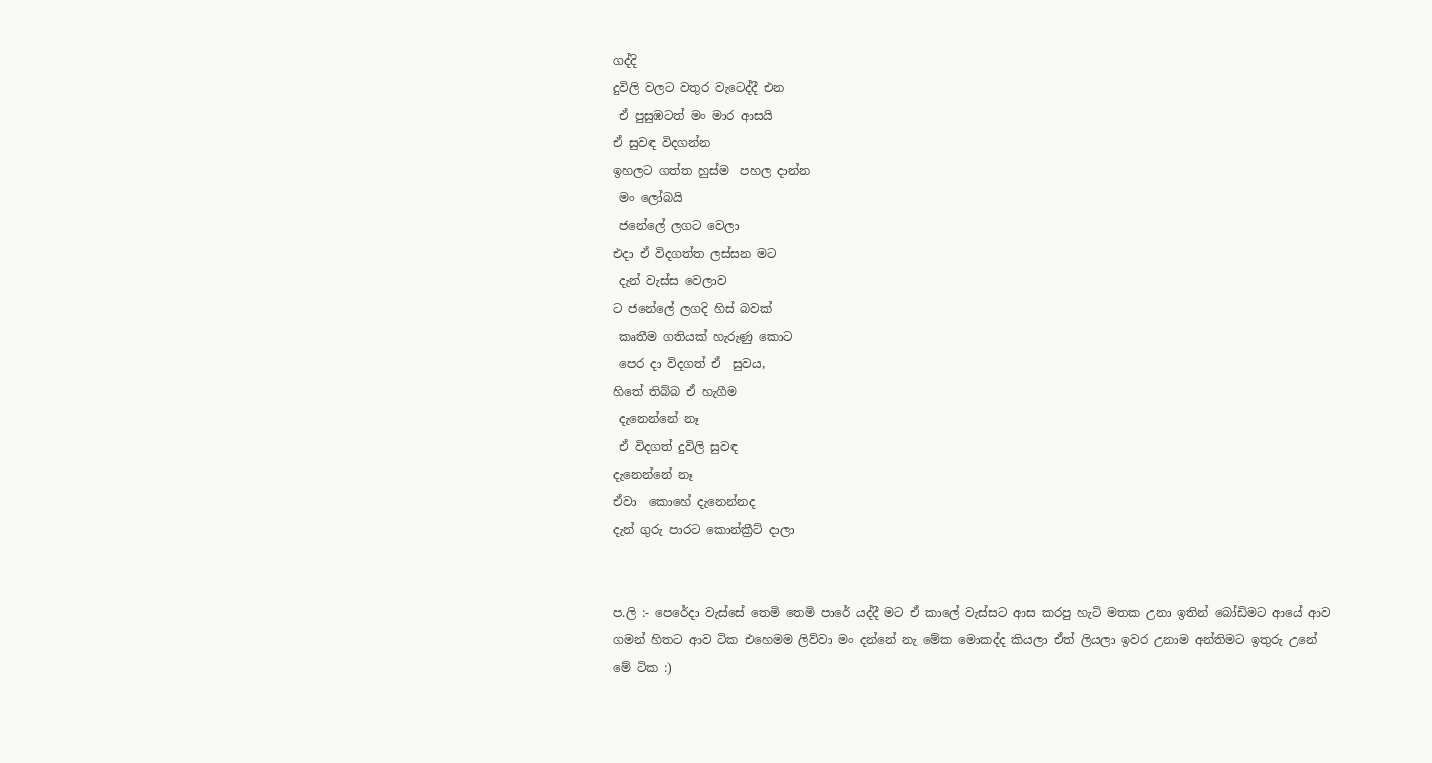ගද්දි
දුවිලි වලට වතුර වැටෙද්දී එන
 ඒ පුසුඹටත් මං මාර ආසයි
ඒ සුවඳ විදගන්න
ඉහලට ගත්ත හුස්ම  පහල දාන්න
 මං ලෝබයි
 ජනේලේ ලගට වෙලා
එදා ඒ විදගත්ත ලස්සන මට
 දැන් වැස්ස වෙලාව
ට ජනේලේ ලගදි හිස් බවක්
 කෘතීම ගතියක් හැරුණු කොට
 පෙර දා විදගත් ඒ  සුවය,
හිතේ තිබ්බ ඒ හැගීම
 දැනෙන්නේ නෑ
 ඒ විදගත් දුවිලි සුවඳ
දැනෙන්නේ නෑ
ඒවා  කොහේ දැනෙන්නද
දැන් ගුරු පාරට කොන්ක්‍රීට් දාලා


ප.ලි :- පෙරේදා වැස්සේ තෙමි තෙමි පාරේ යද්දී මට ඒ කාලේ වැස්සට ආස කරපු හැටි මතක උනා ඉතින් බෝඩිමට ආයේ ආව ගමන් හිතට ආව ටික එහෙමම ලිව්වා මං දන්නේ නැ මේක මොකද්ද කියලා ඒත් ලියලා ඉවර උනාම අන්තිමට ඉතුරු උනේ මේ ටික :)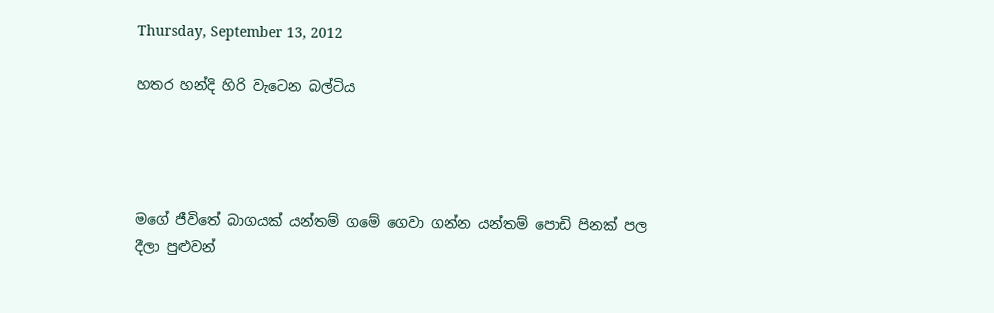Thursday, September 13, 2012

හතර හන්දි හිරි වැටෙන බල්ටිය




මගේ ජීවිතේ බාගයක් යන්තම් ගමේ ගෙවා ගන්න යන්තම් පොඩි පිනක් පල දීලා පුළුවන්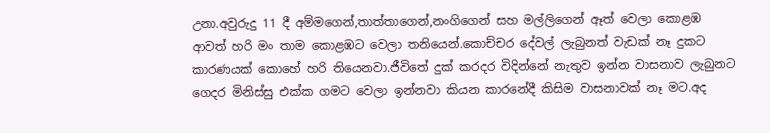උනා.අවුරුදු 11 දී අම්මගෙන්,තාත්තාගෙන්,නංගිගෙන් සහ මල්ලිගෙන් ඈත් වෙලා කොළඹ ආවත් හරි මං තාම කොළඹට වෙලා තනියෙන්.කොච්චර දේවල් ලැබුනත් වැඩක් නෑ දුකට කාරණයක් කොහේ හරි තියෙනවා.ජීවිතේ දුක් කරදර විදින්නේ නැතුව ඉන්න වාසනාව ලැබුනට ගෙදර මිනිස්සු එක්ක ගමට වෙලා ඉන්නවා කියන කාරනේදී කිසිම වාසනාවක් නෑ මට.අද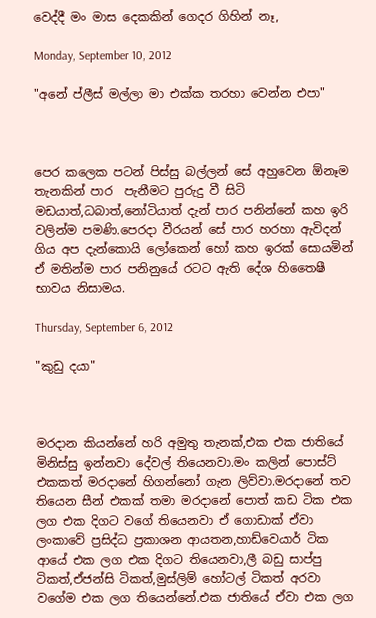වෙද්දී මං මාස දෙකකින් ගෙදර ගිහින් නෑ,

Monday, September 10, 2012

"අනේ ප්ලීස් මල්ලා මා එක්ක තරහා වෙන්න එපා"



පෙර කලෙක පටන් පිස්සු බල්ලන් සේ අහුවෙන ඕනෑම තැනකින් පාර  පැනීමට පුරුදු වී සිටි මඩයාත්,ධබාත්,නෝටියාත් දැන් පාර පනින්නේ කහ ඉරි වලින්ම පමණි.පෙරදා වීරයන් සේ පාර හරහා ඇවිදන් ගිය අප දැන්කොයි ලෝකෙන් හෝ කහ ඉරක් සොයමින් ඒ මතින්ම පාර පනිනුයේ රටට ඇති දේශ හිතෛෂී භාවය නිසාමය.

Thursday, September 6, 2012

"කුඩු දයා"



මරදාන කියන්නේ හරි අමුතු තැනක්,එක එක ජාතියේ මිනිස්සු ඉන්නවා දේවල් තියෙනවා.මං කලින් පොස්ට් එකකත් මරදානේ හිගන්නෝ ගැන ලිව්වා.මරදානේ තව තියෙන සීන් එකක් තමා මරදානේ පොත් කඩ ටික එක ලග එක දිගට වගේ තියෙනවා ඒ ගොඩාක් ඒවා ලංකාවේ ප්‍රසිද්ධ ප්‍රකාශන ආයතන,හාඩ්වෙයාර් ටික ආයේ එක ලග එක දිගට තියෙනවා,ලී බඩු සාප්පු ටිකත්,ඒජන්සි ටිකත්,මුස්ලිම් හෝටල් ටිකත් අරවා වගේම එක ලග තියෙන්නේ.එක ජාතියේ ඒවා එක ලග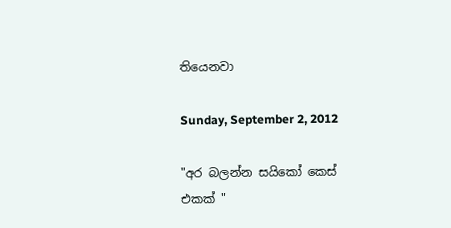තියෙනවා

Sunday, September 2, 2012

"අර බලන්න සයිකෝ කෙස් එකක් "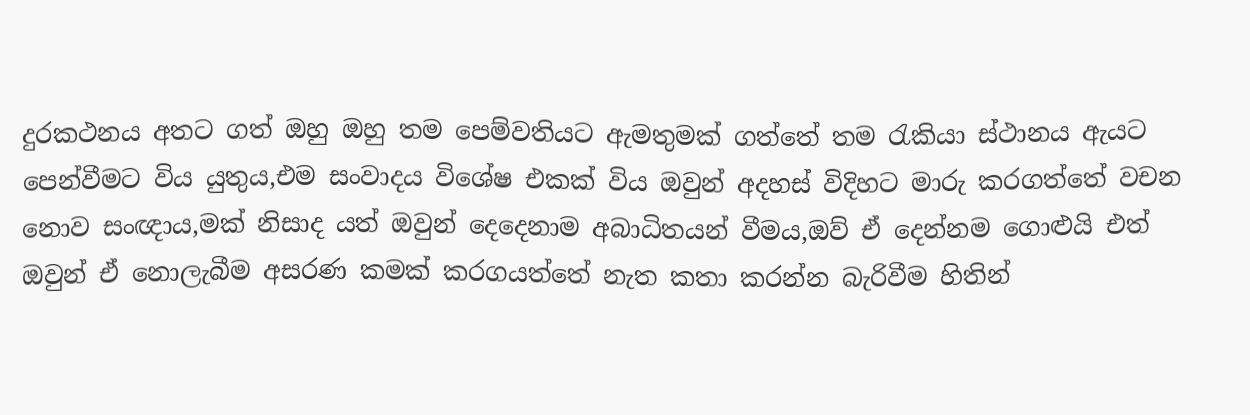දුරකථනය අතට ගත් ඔහු ඔහු තම පෙම්වතියට ඇමතුමක් ගත්තේ තම රැකියා ස්ථානය ඇයට පෙන්වීමට විය යුතුය,එම සංවාදය විශේෂ එකක් විය ඔවුන් අදහස් විදිහට මාරු කරගත්තේ වචන නොව සංඥාය,මක් නිසාද යත් ඔවුන් දෙදෙනාම අබාධිතයන් වීමය,ඔව් ඒ දෙන්නම ගොළුයි එත් ඔවුන් ඒ නොලැබීම අසරණ කමක් කරගයත්තේ නැත කතා කරන්න බැරිවීම හිතින්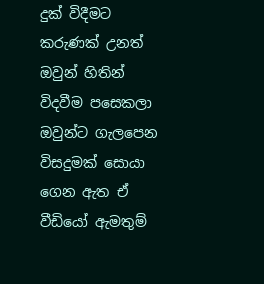දුක් විදීමට කරුණක් උනත් ඔවුන් හිතින් විදවීම පසෙකලා ඔවුන්ට ගැලපෙන විසදුමක් සොයා ගෙන ඇත ඒ වීඩියෝ ඇමතුම්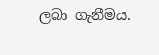ලබා ගැනීමය.